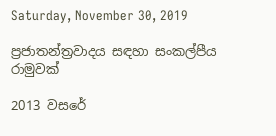Saturday, November 30, 2019

ප්‍රජාතන්ත්‍රවාදය සඳහා සංකල්පීය රාමුවක්

2013 වසරේ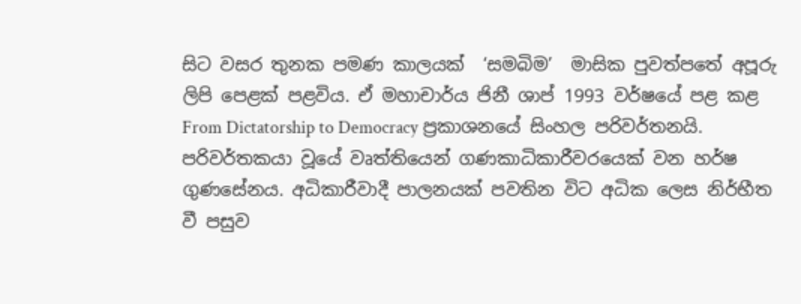සිට වසර තුනක පමණ කාලයක්  ‘සමබිම’  මාසික පුවත්පතේ අපූරු ලිපි පෙළක් පළවිය. ඒ මහාචාර්ය ජිනී ශාප් 1993 වර්ෂයේ පළ කළ From Dictatorship to Democracy ප්‍රකාශනයේ සිංහල පරිවර්තනයි. පරිවර්තකයා වූයේ වෘත්තියෙන් ගණකාධිකාරීවරයෙක් වන හර්ෂ ගුණසේනය. අධිකාරීවාදී පාලනයක් පවතින විට අධික ලෙස නිර්භීත වී පසුව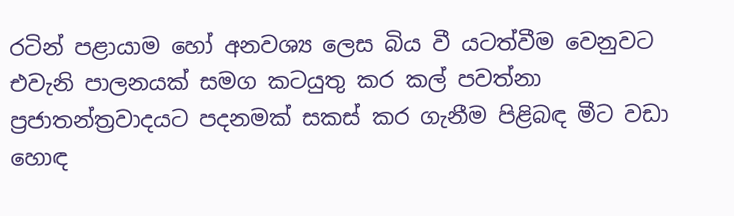රටින් පළායාම හෝ අනවශ්‍ය ලෙස බිය වී යටත්වීම වෙනුවට එවැනි පාලනයක් සමග කටයුතු කර කල් පවත්නා ප්‍රජාතන්ත්‍රවාදයට පදනමක් සකස් කර ගැනීම පිළිබඳ මීට වඩා හොඳ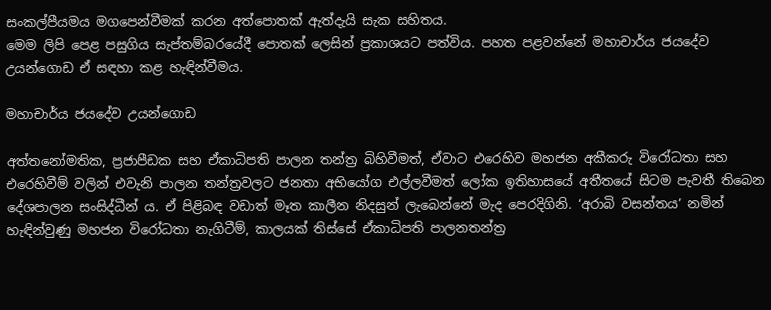සංකල්පීයමය මගපෙන්වීමක් කරන අත්පොතක් ඇත්දැයි සැක සහිතය.
මෙම ලිපි පෙළ පසුගිය සැප්තම්බරයේදී පොතක් ලෙසින් ප්‍රකාශයට පත්විය. පහත පළවන්නේ මහාචාර්ය ජයදේව උයන්ගොඩ ඒ සඳහා කළ හැඳින්වීමය.

මහාචාර්ය ජයදේව උයන්ගොඩ

අත්තනෝමතික, ප්‍රජාපීඩක සහ ඒකාධිපති පාලන තන්ත්‍ර බිහිවීමත්, ඒවාට එරෙහිව මහජන අකීකරු විරෝධතා සහ එරෙහිවීම් වලින් එවැනි පාලන තන්ත්‍රවලට ජනතා අභියෝග එල්ලවීමත් ලෝක ඉතිහාසයේ අතීතයේ සිටම පැවතී තිබෙන දේශපාලන සංසිද්ධීන් ය. ඒ පිළිබඳ වඩාත් මෑත කාලීන නිදසුන් ලැබෙන්නේ මැද පෙරදිගිනි. ‘අරාබි වසන්තය’ නමින් හැඳින්වුණු මහජන විරෝධතා නැගිටීම්, කාලයක් තිස්සේ ඒකාධිපති පාලනතන්ත්‍ර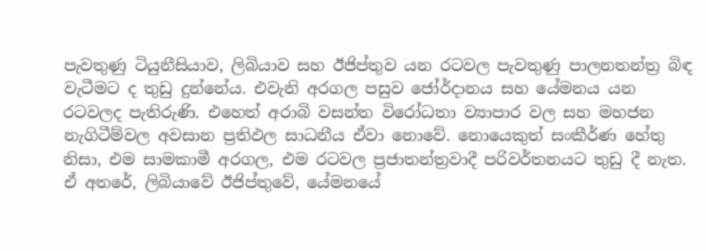පැවතුණු ටියුනීසියාව, ලිබියාව සහ ඊජිප්තුව යන රටවල පැවතුණු පාලනතන්ත්‍ර බිඳ වැටීමට ද තුඩු දුන්නේය. එවැනි අරගල පසුව ජෝර්දානය සහ යේමනය යන රටවලද පැතිරුණි. එහෙත් අරාබි වසන්ත විරෝධතා ව්‍යාපාර වල සහ මහජන නැගිටීම්වල අවසාන ප්‍රතිඵල සාධනීය ඒවා නොවේ. නොයෙකුත් සංකීර්ණ හේතු නිසා, එම සාමකාමී අරගල, එම රටවල ප්‍රජාතන්ත්‍රවාදී පරිවර්තනයට තුඩු දී නැත. ඒ අතරේ, ලිබියාවේ ඊජිප්තුවේ, යේමනයේ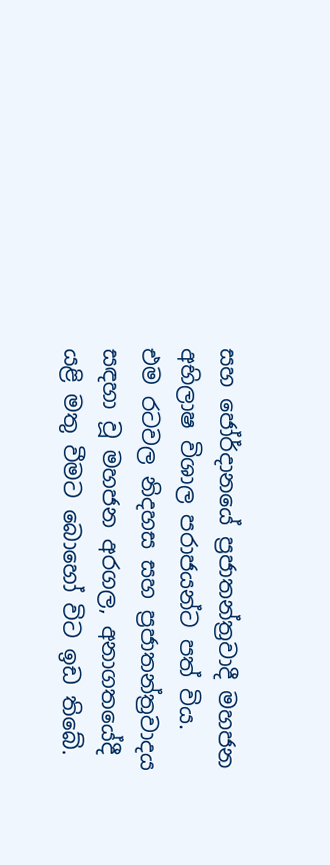සහ ජෝර්දානයේ ප්‍රජාතන්ත්‍රවාදී මහජන අභිලාෂ විශාල පරාජයන්ට පත් විය. එම රටවල නිදහස සහ ප්‍රජාතන්ත්‍රවාදය සඳහා වූ මහජන අරගල, අනාගතයේදී යළි මතු වීමට බොහෝ විට ඉඩ තිබේ.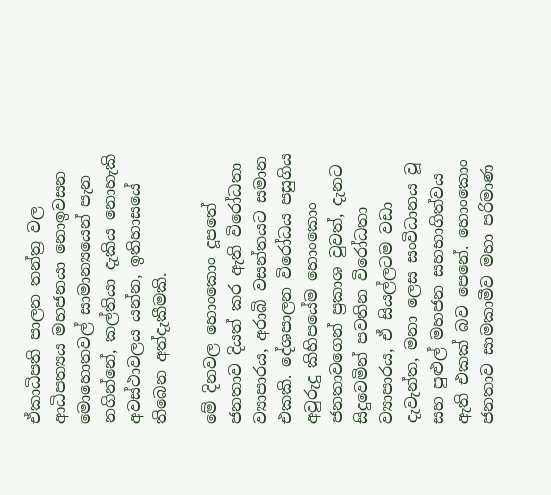ඒකාධිපති පාලන තන්ත්‍ර වල ආධිපත්‍යය මහජනයා නොඉවසන මොහොතවල් සාමාන්‍යයෙන් පැන නගින්නේ, කල්තියා දැකිය නොහැකි අවස්ථාවලය යන්න, ඉතිහාසයේ තිබෙන අත්දැකීමකි.

මේ දිනවල හොංකොං දූපතේ ජනතාව දියත් කර ඇති විරෝධතා ව්‍යාපාරය, අරාබි වසන්තයට සමාන එකකි. දේශපාලන විරෝධය පසුගිය අවුරුදු කිහිපයේම හොංකොං ජනතාවගෙන් ප්‍රකාශ වුවත්, දැනට සිදුවෙමින් පවතින විරෝධතා ව්‍යාපාරය, ඒ සියල්ලටම වඩා දැවැන්ත, මනා ලෙස සංවිධානය වූ සහ පුළුල් මහජන සහභාගිත්වය ඇති එකක් බව පෙනේ. හොංකොං ජනතාව සාමකාමීව මහා පරිමාණ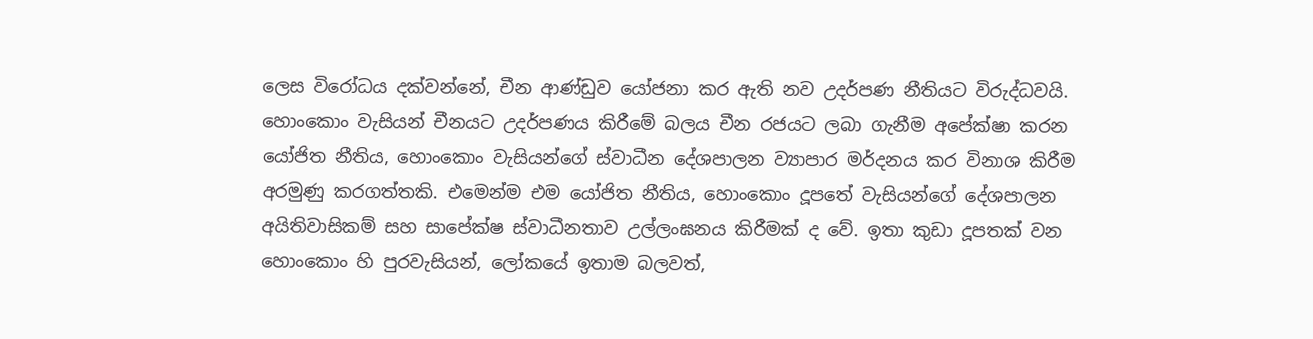ලෙස විරෝධය දක්වන්නේ, චීන ආණ්ඩුව යෝජනා කර ඇති නව උදර්පණ නීතියට විරුද්ධවයි. හොංකොං වැසියන් චීනයට උදර්පණය කිරීමේ බලය චීන රජයට ලබා ගැනීම අපේක්ෂා කරන යෝජිත නීතිය, හොංකොං වැසියන්ගේ ස්වාධීන දේශපාලන ව්‍යාපාර මර්දනය කර විනාශ කිරීම අරමුණු කරගත්තකි. එමෙන්ම එම යෝජිත නීතිය, හොංකොං දූපතේ වැසියන්ගේ දේශපාලන අයිතිවාසිකම් සහ සාපේක්ෂ ස්වාධීනතාව උල්ලංඝනය කිරීමක් ද වේ. ඉතා කුඩා දූපතක් වන හොංකොං හි පුරවැසියන්, ලෝකයේ ඉතාම බලවත්,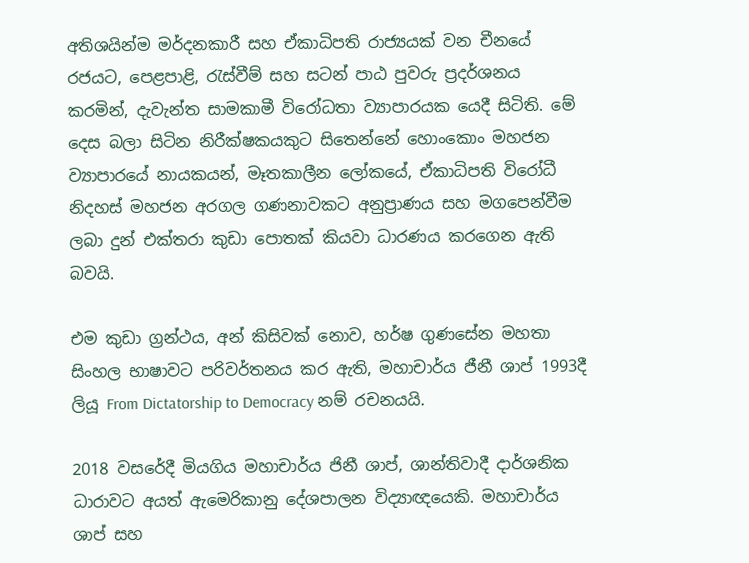අතිශයින්ම මර්දනකාරී සහ ඒකාධිපති රාජ්‍යයක් වන චීනයේ රජයට, පෙළපාළි, රැස්වීම් සහ සටන් පාඨ පුවරු ප්‍රදර්ශනය කරමින්, දැවැන්ත සාමකාමී විරෝධතා ව්‍යාපාරයක යෙදී සිටිති. මේ දෙස බලා සිටින නිරීක්ෂකයකුට සිතෙන්නේ හොංකොං මහජන ව්‍යාපාරයේ නායකයන්, මෑතකාලීන ලෝකයේ, ඒකාධිපති විරෝධී නිදහස් මහජන අරගල ගණනාවකට අනුප්‍රාණය සහ මගපෙන්වීම ලබා දුන් එක්තරා කුඩා පොතක් කියවා ධාරණය කරගෙන ඇති බවයි.

එම කුඩා ග්‍රන්ථය, අන් කිසිවක් නොව, හර්ෂ ගුණසේන මහතා සිංහල භාෂාවට පරිවර්තනය කර ඇති, මහාචාර්ය ජීනී ශාප් 1993දී ලියූ From Dictatorship to Democracy නම් රචනයයි.

2018 වසරේදී මියගිය මහාචාර්ය ජිනී ශාප්, ශාන්තිවාදී දාර්ශනික ධාරාවට අයත් ඇමෙරිකානු දේශපාලන විද්‍යාඥයෙකි. මහාචාර්ය ශාප් සහ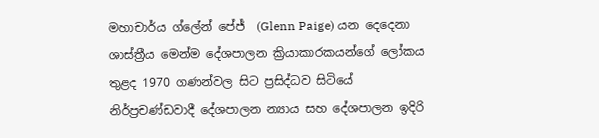මහාචාර්ය ග්ලේන් පේජ්  (Glenn Paige) යන දෙදෙනා ශාස්ත්‍රීය මෙන්ම දේශපාලන ක්‍රියාකාරකයන්ගේ ලෝකය තුළද 1970 ගණන්වල සිට ප්‍රසිද්ධව සිටියේ නිර්ප්‍රචණ්ඩවාදී දේශපාලන න්‍යාය සහ දේශපාලන ඉදිරි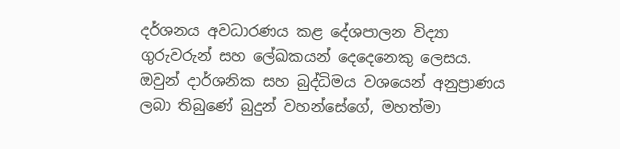දර්ශනය අවධාරණය කළ දේශපාලන විද්‍යා ගුරුවරුන් සහ ලේඛකයන් දෙදෙනෙකු ලෙසය. ඔවුන් දාර්ශනික සහ බුද්ධිමය වශයෙන් අනුප්‍රාණය ලබා තිබුණේ බුදුන් වහන්සේගේ, මහත්මා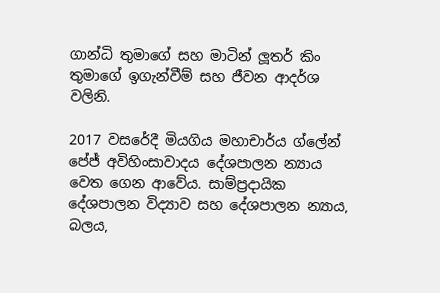ගාන්ධි තුමාගේ සහ මාටින් ලූතර් කිං තුමාගේ ඉගැන්වීම් සහ ජීවන ආදර්ශ වලිනි.

2017 වසරේදී මියගිය මහාචාර්ය ග්ලේන් පේජ් අවිහිංසාවාදය දේශපාලන න්‍යාය වෙත ගෙන ආවේය. සාම්ප්‍රදායික දේශපාලන විද්‍යාව සහ දේශපාලන න්‍යාය, බලය,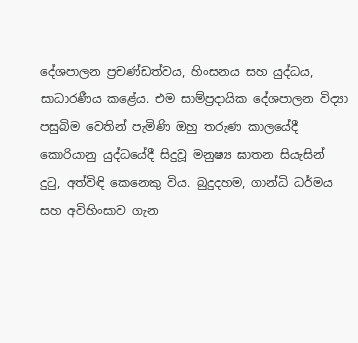දේශපාලන ප්‍රචණ්ඩත්වය, හිංසනය සහ යුද්ධය, සාධාරණීය කළේය. එම සාම්ප්‍රදායික දේශපාලන විද්‍යා පසුබිම වෙතින් පැමිණි ඔහු තරුණ කාලයේදී කොරියානු යුද්ධයේදී සිදුවූ මනුෂ්‍ය ඝාතන සියැසින් දුටු, අත්විඳි කෙනෙකු විය. බුදුදහම, ගාන්ධි ධර්මය සහ අවිහිංසාව ගැන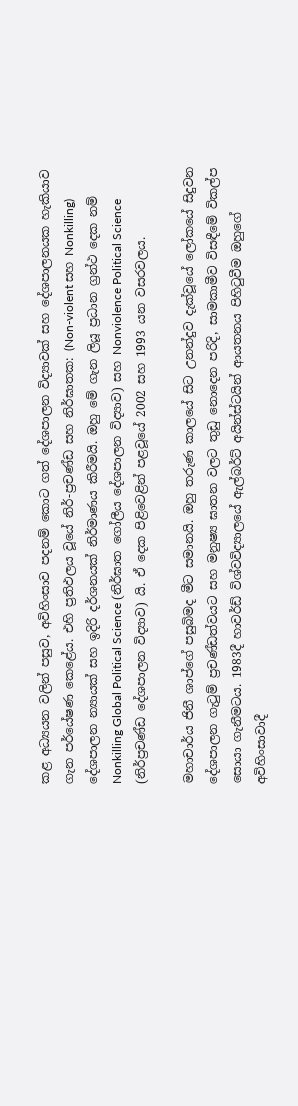කළ අධ්‍යයන වලින් පසුව, අවිහිංසාව පදනම් කොට ගත් දේශපාලන විද්‍යාවක් සහ දේශපාලනයක හැකියාව ගැන පර්යේෂණ කෙළේය. එහි ප්‍රතිඵලය වූයේ නිර්-ප්‍රචණ්ඩ සහ නිර්ඝාතක: (Non-violent සහ Nonkilling) දේශපාලන න්‍යායක් සහ ඉදිරි දර්ශනයක් නිර්මාණය කිරීමයි. ඔහු මේ ගැන ලියූ ප්‍රධාන ග්‍රන්ථ දෙක නම් Nonkilling Global Political Science (නිර්ඝාත ගෝලීය දේශපාලන විද්‍යාව) සහ Nonviolence Political Science (නිර්ප්‍රචණ්ඩ දේශපාලන විද්‍යාව) යි. ඒ දෙක පිළිවෙළින් පළවූයේ 2002 සහ 1993 යන වසරවලය.

මහාචාර්ය ජිනී ශාප්ගේ පසුබිමද මීට සමානයි. ඔහු තරුණ කාලයේ සිට උනන්දුව දැක්වූයේ ලෝකයේ සිදුවන දේශපාලන ගැටුම් ප්‍රචණ්ඩත්වයට සහ මනුෂ්‍ය ඝාතන වලට තුඩු නොදෙන පරිදි, සාමකාමීව විසඳීමේ විකල්ප සොයා ගැනීමටය. 1983දී හාවර්ඩ් විශ්වවිද්‍යාලයේ ඇල්බර්ට් අයින්ස්ටයින් ආයතනය පිහිටුවීම ඔහුගේ අවිහිංසාවාදී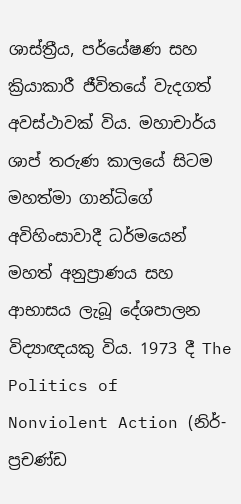ශාස්ත්‍රීය, පර්යේෂණ සහ ක්‍රියාකාරී ජීවිතයේ වැදගත් අවස්ථාවක් විය. මහාචාර්ය ශාප් තරුණ කාලයේ සිටම මහත්මා ගාන්ධිගේ අවිහිංසාවාදී ධර්මයෙන් මහත් අනුප්‍රාණය සහ ආභාසය ලැබූ දේශපාලන විද්‍යාඥයකු විය. 1973 දී The Politics of  Nonviolent Action (නිර්-ප්‍රචණ්ඩ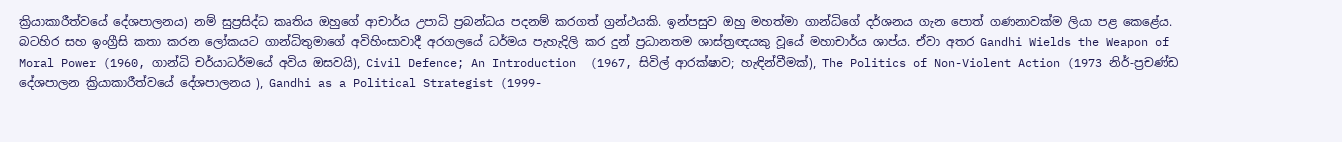ක්‍රියාකාරීත්වයේ දේශපාලනය) නම් සුප්‍රසිද්ධ කෘතිය ඔහුගේ ආචාර්ය උපාධි ප්‍රබන්ධය පදනම් කරගත් ග්‍රන්ථයකි. ඉන්පසුව ඔහු මහත්මා ගාන්ධිගේ දර්ශනය ගැන පොත් ගණනාවක්ම ලියා පළ කෙළේය. බටහිර සහ ඉංග්‍රීසි කතා කරන ලෝකයට ගාන්ධිතුමාගේ අවිහිංසාවාදී අරගලයේ ධර්මය පැහැදිලි කර දුන් ප්‍රධානතම ශාස්ත්‍රඥයකු වූයේ මහාචාර්ය ශාප්ය. ඒවා අතර Gandhi Wields the Weapon of  Moral Power (1960, ගාන්ධි චර්යාධර්මයේ අවිය ඔසවයි), Civil Defence; An Introduction  (1967, සිවිල් ආරක්ෂාව; හැඳින්වීමක්), The Politics of Non-Violent Action (1973 නිර්-ප්‍රචණ්ඩ දේශපාලන ක්‍රියාකාරීත්වයේ දේශපාලනය ), Gandhi as a Political Strategist (1999-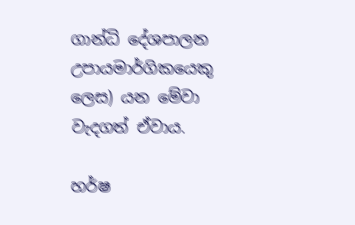ගාන්ධි දේශපාලන උපායමාර්ගිකයෙකු ලෙස) යන මේවා වැදගත් ඒවාය.

හර්ෂ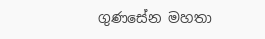ගුණසේන මහතා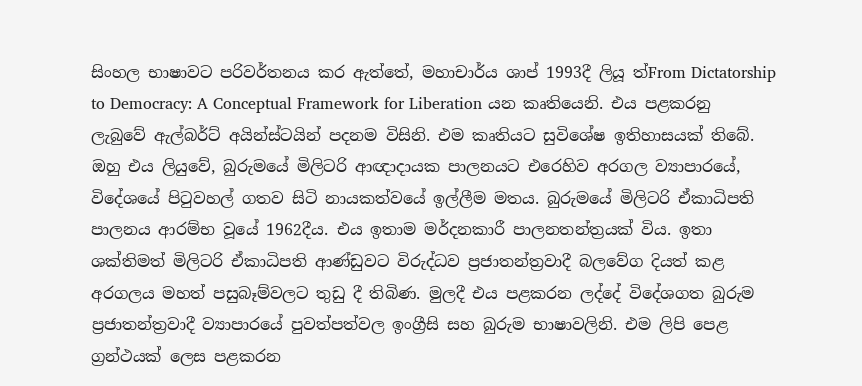සිංහල භාෂාවට පරිවර්තනය කර ඇත්තේ, මහාචාර්ය ශාප් 1993දී ලියූ ත්‍From Dictatorship to Democracy: A Conceptual Framework for Liberation යන කෘතියෙනි. එය පළකරනු ලැබුවේ ඇල්බර්ට් අයින්ස්ටයින් පදනම විසිනි. එම කෘතියට සුවිශේෂ ඉතිහාසයක් තිබේ. ඔහු එය ලියුවේ, බුරුමයේ මිලිටරි ආඥාදායක පාලනයට එරෙහිව අරගල ව්‍යාපාරයේ, විදේශයේ පිටුවහල් ගතව සිටි නායකත්වයේ ඉල්ලීම මතය. බුරුමයේ මිලිටරි ඒකාධිපති පාලනය ආරම්භ වූයේ 1962දීය. එය ඉතාම මර්දනකාරී පාලනතන්ත්‍රයක් විය. ඉතා ශක්තිමත් මිලිටරි ඒකාධිපති ආණ්ඩුවට විරුද්ධව ප්‍රජාතන්ත්‍රවාදී බලවේග දියත් කළ අරගලය මහත් පසුබෑම්වලට තුඩු දී තිබිණ. මුලදී එය පළකරන ලද්දේ විදේශගත බුරුම ප්‍රජාතන්ත්‍රවාදී ව්‍යාපාරයේ පුවත්පත්වල ඉංග්‍රීසි සහ බුරුම භාෂාවලිනි. එම ලිපි පෙළ ග්‍රන්ථයක් ලෙස පළකරන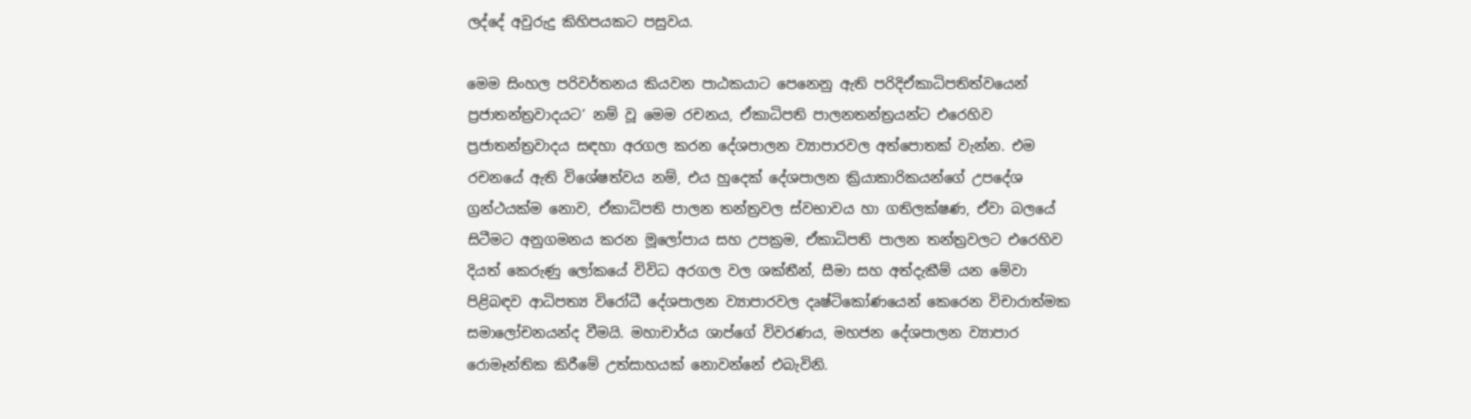ලද්දේ අවුරුදු කිහිපයකට පසුවය.

මෙම සිංහල පරිවර්තනය කියවන පාඨකයාට පෙනෙනු ඇති පරිදිඒකාධිපතිත්වයෙන් ප්‍රජාතන්ත්‍රවාදයට’ නම් වූ මෙම රචනය, ඒකාධිපති පාලනතන්ත්‍රයන්ට එරෙහිව ප්‍රජාතන්ත්‍රවාදය සඳහා අරගල කරන දේශපාලන ව්‍යාපාරවල අත්පොතක් වැන්න. එම රචනයේ ඇති විශේෂත්වය නම්, එය හුදෙක් දේශපාලන ක්‍රියාකාරිකයන්ගේ උපදේශ ග්‍රන්ථයක්ම නොව, ඒකාධිපති පාලන තන්ත්‍රවල ස්වභාවය හා ගතිලක්ෂණ, ඒවා බලයේ සිටීමට අනුගමනය කරන මූලෝපාය සහ උපක්‍රම, ඒකාධිපති පාලන තන්ත්‍රවලට එරෙහිව දියත් කෙරුණු ලෝකයේ විවිධ අරගල වල ශක්තීන්, සීමා සහ අත්දැකීම් යන මේවා පිළිබඳව ආධිපත්‍ය විරෝධී දේශපාලන ව්‍යාපාරවල දෘෂ්ටිකෝණයෙන් කෙරෙන විචාරාත්මක සමාලෝචනයන්ද වීමයි. මහාචාර්ය ශාප්ගේ විවරණය, මහජන දේශපාලන ව්‍යාපාර රොමෑන්තික කිරීමේ උත්සාහයක් නොවන්නේ එබැවිනි.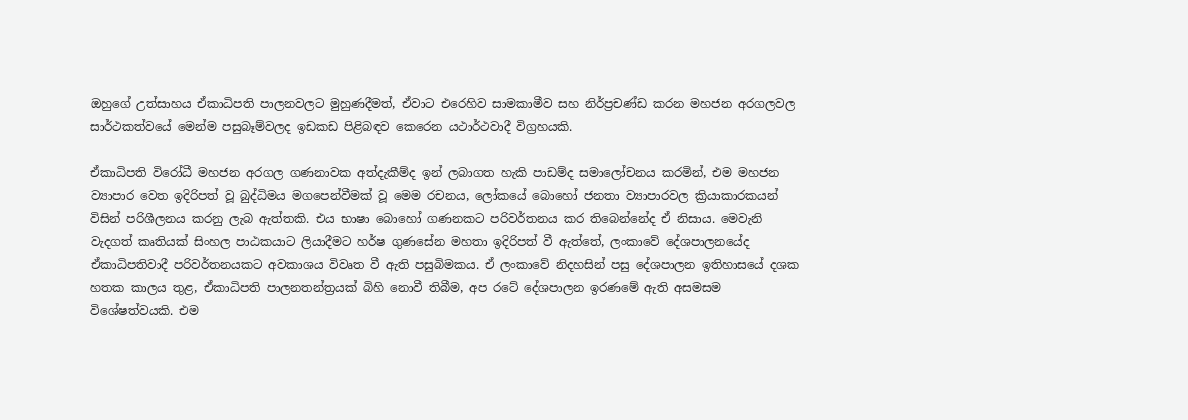ඔහුගේ උත්සාහය ඒකාධිපති පාලනවලට මුහුණදීමත්, ඒවාට එරෙහිව සාමකාමීව සහ නිර්ප්‍රචණ්ඩ කරන මහජන අරගලවල සාර්ථකත්වයේ මෙන්ම පසුබෑම්වලද ඉඩකඩ පිළිබඳව කෙරෙන යථාර්ථවාදී විග්‍රහයකි.

ඒකාධිපති විරෝධී මහජන අරගල ගණනාවක අත්දැකීම්ද ඉන් ලබාගත හැකි පාඩම්ද සමාලෝචනය කරමින්, එම මහජන ව්‍යාපාර වෙත ඉදිරිපත් වූ බුද්ධිමය මගපෙන්වීමක් වූ මෙම රචනය, ලෝකයේ බොහෝ ජනතා ව්‍යාපාරවල ක්‍රියාකාරකයන් විසින් පරිශීලනය කරනු ලැබ ඇත්තකි. එය භාෂා බොහෝ ගණනකට පරිවර්තනය කර තිබෙන්නේද ඒ නිසාය. මෙවැනි වැදගත් කෘතියක් සිංහල පාඨකයාට ලියාදීමට හර්ෂ ගුණසේන මහතා ඉදිරිපත් වී ඇත්තේ, ලංකාවේ දේශපාලනයේද ඒකාධිපතිවාදී පරිවර්තනයකට අවකාශය විවෘත වී ඇති පසුබිමකය. ඒ ලංකාවේ නිදහසින් පසු දේශපාලන ඉතිහාසයේ දශක හතක කාලය තුළ, ඒකාධිපති පාලනතන්ත්‍රයක් බිහි නොවී තිබීම, අප රටේ දේශපාලන ඉරණමේ ඇති අසමසම විශේෂත්වයකි. එම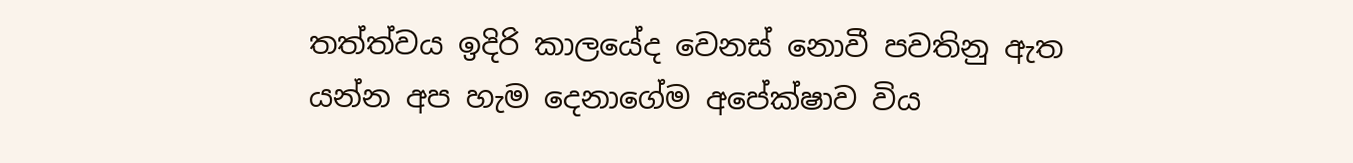තත්ත්වය ඉදිරි කාලයේද වෙනස් නොවී පවතිනු ඇත යන්න අප හැම දෙනාගේම අපේක්ෂාව විය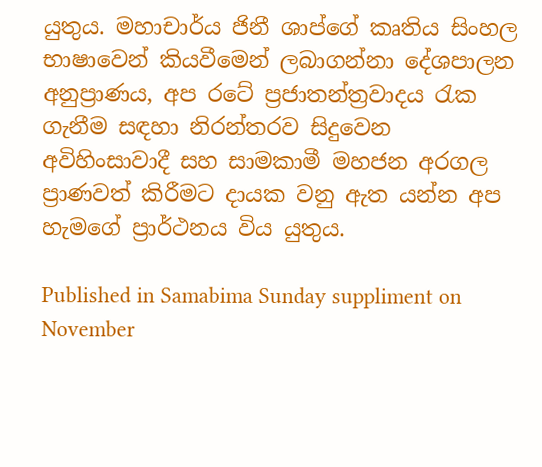යුතුය. මහාචාර්ය ජිනී ශාප්ගේ කෘතිය සිංහල භාෂාවෙන් කියවීමෙන් ලබාගන්නා දේශපාලන අනුප්‍රාණය, අප රටේ ප්‍රජාතන්ත්‍රවාදය රැක ගැනීම සඳහා නිරන්තරව සිදුවෙන අවිහිංසාවාදී සහ සාමකාමී මහජන අරගල ප්‍රාණවත් කිරීමට දායක වනු ඇත යන්න අප හැමගේ ප්‍රාර්ථනය විය යුතුය.

Published in Samabima Sunday suppliment on November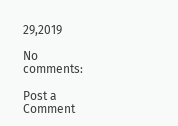29,2019

No comments:

Post a Comment